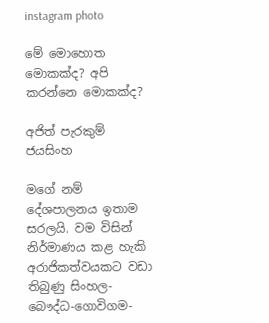instagram photo

මේ මොහොත මොකක්ද? අපි කරන්නෙ මොකක්ද?

අජිත් පැරකුම් ජයසිංහ

මගේ නම් දේශපාලනය ඉතාම සරලයි. වම විසින් නිර්මාණය කළ හැකි අරාජිකත්වයකට වඩා තිබුණු සිංහල-බෞද්ධ-ගොවිගම-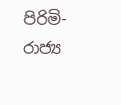පිරිමි-රාජ්‍ය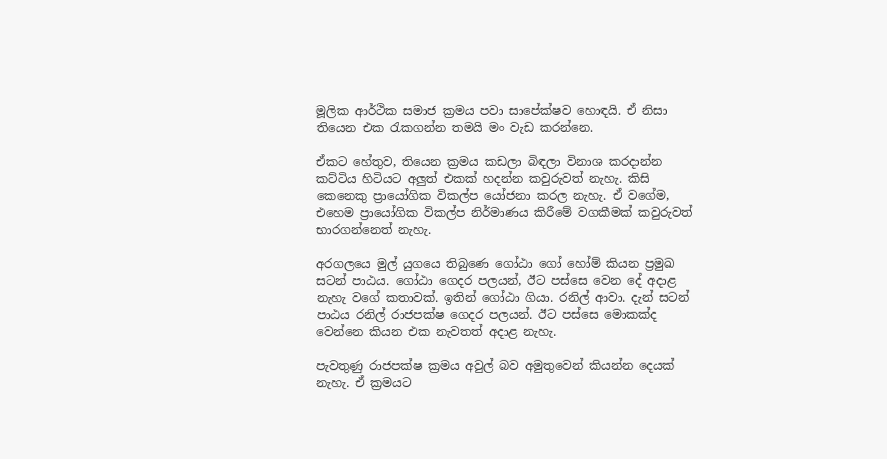මූලික ආර්ථික සමාජ ක්‍රමය පවා සාපේක්ෂව හොඳයි. ඒ නිසා තියෙන එක රැකගන්න තමයි මං වැඩ කරන්නෙ.

ඒකට හේතුව, තියෙන ක්‍රමය කඩලා බිඳලා විනාශ කරදාන්න කට්ටිය හිටියට අලුත් එකක් හදන්න කවුරුවත් නැහැ. කිසි කෙනෙකු ප්‍රායෝගික විකල්ප යෝජනා කරල නැහැ. ඒ වගේම, එහෙම ප්‍රායෝගික විකල්ප නිර්මාණය කිරීමේ වගකීමක් කවුරුවත් භාරගන්නෙත් නැහැ.

අරගලයෙ මුල් යුගයෙ තිබුණෙ ගෝඨා ගෝ හෝම් කියන ප්‍රමුඛ සටන් පාඨය. ගෝඨා ගෙදර පලයන්, ඊට පස්සෙ වෙන දේ අදාළ නැහැ වගේ කතාවක්. ඉතින් ගෝඨා ගියා. රනිල් ආවා. දැන් සටන් පාඨය රනිල් රාජපක්ෂ ගෙදර පලයන්. ඊට පස්සෙ මොකක්ද වෙන්නෙ කියන එක නැවතත් අදාළ නැහැ.

පැවතුණු රාජපක්ෂ ක්‍රමය අවුල් බව අමුතුවෙන් කියන්න දෙයක් නැහැ. ඒ ක්‍රමයට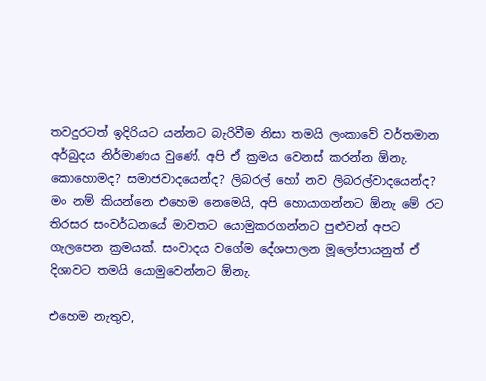තවදුරටත් ඉදිරියට යන්නට බැරිවීම නිසා තමයි ලංකාවේ වර්තමාන අර්බුදය නිර්මාණය වුණේ. අපි ඒ ක්‍රමය වෙනස් කරන්න ඕනැ. කොහොමද? සමාජවාදයෙන්ද? ලිබරල් හෝ නව ලිබරල්වාදයෙන්ද? මං නම් කියන්නෙ එහෙම නෙමෙයි, අපි හොයාගන්නට ඕනැ මේ රට තිරසර සංවර්ධනයේ මාවතට යොමුකරගන්නට පුළුවන් අපට ගැලපෙන ක්‍රමයක්. සංවාදය වගේම දේශපාලන මූලෝපායනුත් ඒ දිශාවට තමයි යොමුවෙන්නට ඕනැ.

එහෙම නැතුව,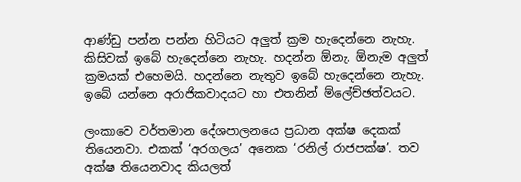ආණ්ඩු පන්න පන්න හිටියට අලුත් ක්‍රම හැදෙන්නෙ නැහැ. කිසිවක් ඉබේ හැදෙන්නෙ නැහැ. හදන්න ඕනැ. ඕනැම අලුත් ක්‍රමයක් එහෙමයි. හදන්නෙ නැතුව ඉබේ හැදෙන්නෙ නැහැ. ඉබේ යන්නෙ අරාජිකවාදයට හා එතනින් ම්ලේච්ඡත්වයට.

ලංකාවෙ වර්තමාන දේශපාලනයෙ ප්‍රධාන අක්ෂ දෙකක් තියෙනවා. එකක් ‘අරගලය’ අනෙක ‘රනිල් රාජපක්ෂ’. තව අක්ෂ තියෙනවාද කියලත්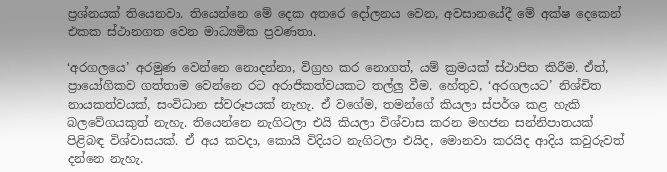ප්‍රශ්නයක් තියෙනවා. තියෙන්නෙ මේ දෙක අතරෙ දෝලනය වෙන, අවසානයේදී මේ අක්ෂ දෙකෙන් එකක ස්ථානගත වෙන මාධ්‍යමික ප්‍රවණතා.

‘අරගලයෙ’ අරමුණ වෙන්නෙ නොදන්නා, විග්‍රහ කර නොගත්, යම් ක්‍රමයක් ස්ථාපිත කිරීම. ඒත්, ප්‍රායෝගිකව ගත්තාම වෙන්නෙ රට අරාජිකත්වයකට තල්ලු වීම. හේතුව, ‘අරගලයට’ නිශ්චිත නායකත්වයක්, සංවිධාන ස්වරූපයක් නැහැ. ඒ වගේම, තමන්ගේ කියලා ස්පර්ශ කළ හැකි බලවේගයකුත් නැහැ. තියෙන්නෙ නැගිටලා එයි කියලා විශ්වාස කරන මහජන සන්නිපාතයක් පිළිබඳ විශ්වාසයක්. ඒ අය කවදා, කොයි විදියට නැගිටලා එයිද, මොනවා කරයිද ආදිය කවුරුවත් දන්නෙ නැහැ.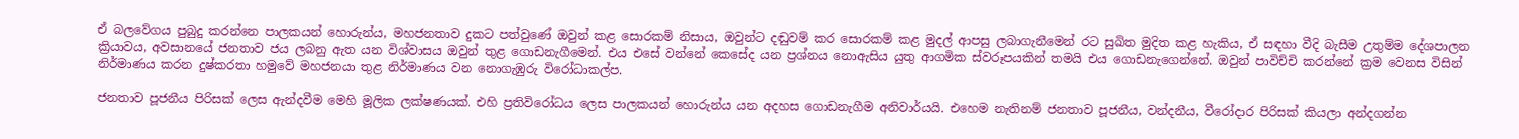ඒ බලවේගය පුබුදු කරන්නෙ පාලකයන් හොරුන්ය, මහජනතාව දුකට පත්වුණේ ඔවුන් කළ සොරකම් නිසාය, ඔවුන්ට දඬුවම් කර සොරකම් කළ මුදල් ආපසු ලබාගැනීමෙන් රට සුඛිත මුදිත කළ හැකිය, ඒ සඳහා වීදි බැසීම උතුම්ම දේශපාලන ක්‍රියාවය, අවසානයේ ජනතාව ජය ලබනු ඇත යන විශ්වාසය ඔවුන් තුළ ගොඩනැගීමෙන්. එය එසේ වන්නේ කෙසේද යන ප්‍රශ්නය නොඇසිය යුතු ආගමික ස්වරූපයකින් තමයි එය ගොඩනැගෙන්නේ. ඔවුන් පාවිච්චි කරන්නේ ක්‍රම වෙනස විසින් නිර්මාණය කරන දුෂ්කරතා හමුවේ මහජනයා තුළ නිර්මාණය වන නොගැඹුරු විරෝධාකල්ප.

ජනතාව පූජනීය පිරිසක් ලෙස ඇන්දවීම මෙහි මූලික ලක්ෂණයක්. එහි ප්‍රතිවිරෝධය ලෙස පාලකයන් හොරුන්ය යන අදහස ගොඩනැගීම අනිවාර්යයි. එහෙම නැතිනම් ජනතාව පූජනීය, වන්දනීය, වීරෝදාර පිරිසක් කියලා අන්දගන්න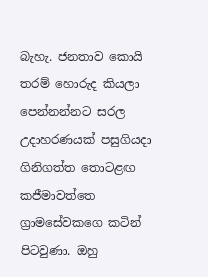බැහැ. ජනතාව කොයි තරම් හොරුද කියලා පෙන්නන්නට සරල උදාහරණයක් පසුගියදා ගිනිගත්ත තොටළඟ කජීමාවත්තෙ ග්‍රාමසේවකගෙ කටින් පිටවුණා. ඔහු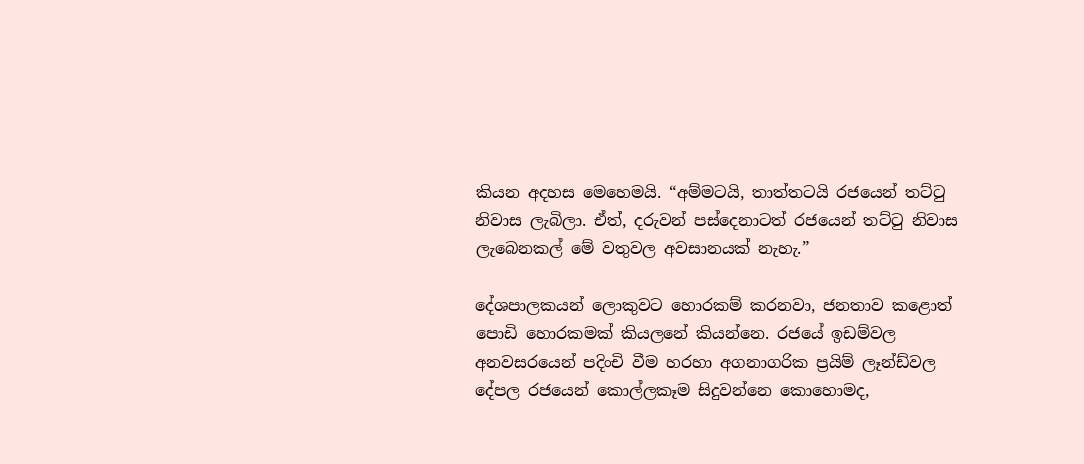කියන අදහස මෙහෙමයි. “අම්මටයි, තාත්තටයි රජයෙන් තට්ටු නිවාස ලැබිලා. ඒත්, දරුවන් පස්දෙනාටත් රජයෙන් තට්ටු නිවාස ලැබෙනකල් මේ වතුවල අවසානයක් නැහැ.”

දේශපාලකයන් ලොකුවට හොරකම් කරනවා, ජනතාව කළොත් පොඩි හොරකමක් කියලනේ කියන්නෙ. රජයේ ඉඩම්වල අනවසරයෙන් පදිංචි වීම හරහා අගනාගරික ප්‍රයිම් ලෑන්ඩ්වල දේපල රජයෙන් කොල්ලකෑම සිදුවන්නෙ කොහොමද,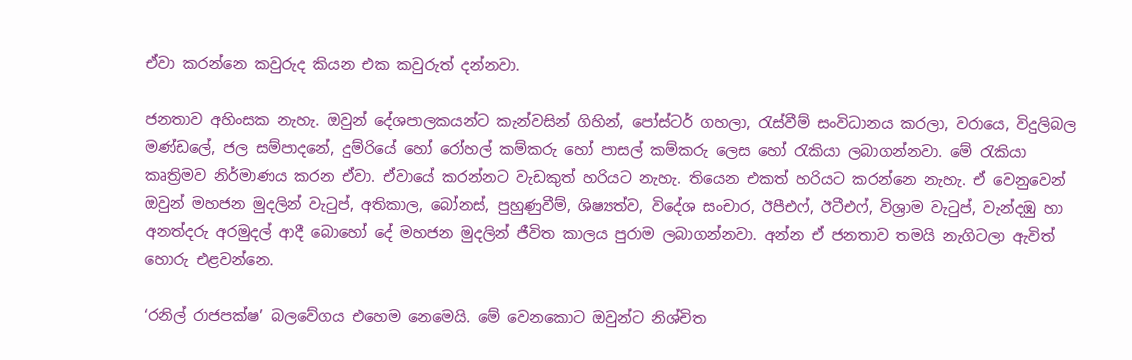ඒවා කරන්නෙ කවුරුද කියන එක කවුරුත් දන්නවා.

ජනතාව අහිංසක නැහැ. ඔවුන් දේශපාලකයන්ට කැන්වසින් ගිහින්, පෝස්ටර් ගහලා, රැස්වීම් සංවිධානය කරලා, වරායෙ, විදුලිබල මණ්ඩලේ, ජල සම්පාදනේ, දුම්රියේ හෝ රෝහල් කම්කරු හෝ පාසල් කම්කරු ලෙස හෝ රැකියා ලබාගන්නවා. මේ රැකියා කෘත්‍රිමව නිර්මාණය කරන ඒවා. ඒවායේ කරන්නට වැඩකුත් හරියට නැහැ. තියෙන එකත් හරියට කරන්නෙ නැහැ. ඒ වෙනුවෙන් ඔවුන් මහජන මුදලින් වැටුප්, අතිකාල, බෝනස්, පුහුණුවීම්, ශිෂ්‍යත්ව, විදේශ සංචාර, ඊපීඑෆ්, ඊටීඑෆ්, විශ්‍රාම වැටුප්, වැන්දඹු හා අනත්දරු අරමුදල් ආදී බොහෝ දේ මහජන මුදලින් ජීවිත කාලය පුරාම ලබාගන්නවා. අන්න ඒ ජනතාව තමයි නැගිටලා ඇවිත් හොරු එළවන්නෙ.

‘රනිල් රාජපක්ෂ’ බලවේගය එහෙම නෙමෙයි. මේ වෙනකොට ඔවුන්ට නිශ්චිත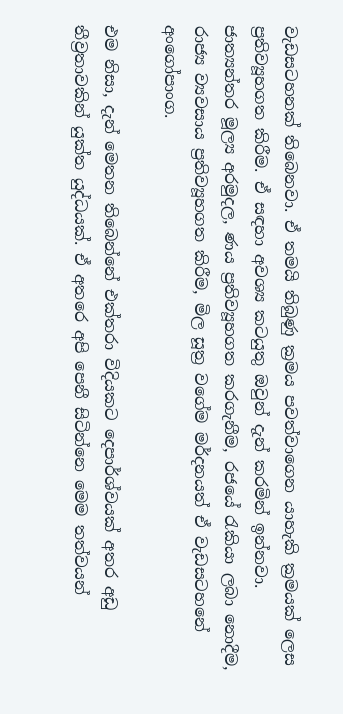වැඩසටහනක් තිබෙනවා. ඒ තමයි තිබුණු ක්‍රමය පවත්වාගෙන යාහැකි ක්‍රමයක් ලෙස ප්‍රතිව්‍යූහගත කිරීම. ඒ සඳහා අවශ්‍ය කටයුතු ඔවුන් දැන් කරමින් ඉන්නවා. ජාත්‍යන්තර මූල්‍ය අරමුදල, ණය ප්‍රතිව්‍යූහගත කරගැනීම, රජයේ රැකියා ලබා නොදීම, රාජ්‍ය ව්‍යවසාය ප්‍රතිව්‍යූහගත කිරීම, මිල සූත්‍ර වගේම මර්දනයත් ඒ වැඩසටහනේ අංගෝපාංග.

එම නිසා, දැන් මෙතන තිබෙන්නේ එක්තරා විදියකට දෙපාර්ශ්වයක් අතර අඩු තීව්‍රතාවකින් යුක්ත යුද්ධයක්. ඒ අතරෙ අපි පෙනී සිටින්නෙ මෙම තත්වයන්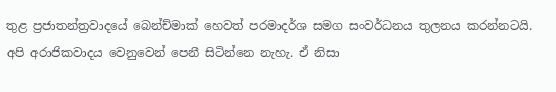තුළ ප්‍රජාතන්ත්‍රවාදයේ බෙන්ච්මාක් හෙවත් පරමාදර්ශ සමග සංවර්ධනය තුලනය කරන්නටයි. අපි අරාජිකවාදය වෙනුවෙන් පෙනී සිටින්නෙ නැහැ. ඒ නිසා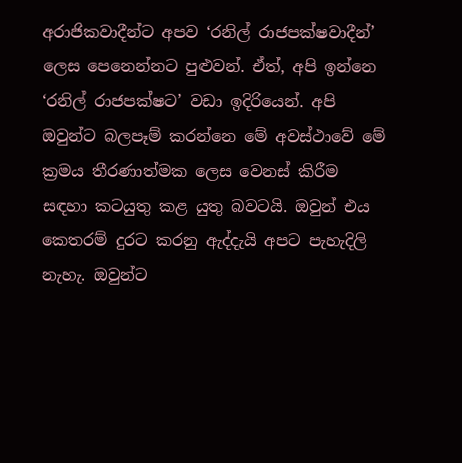අරාජිකවාදීන්ට අපව ‘රනිල් රාජපක්ෂවාදීන්’ ලෙස පෙනෙන්නට පුළුවන්. ඒත්, අපි ඉන්නෙ ‘රනිල් රාජපක්ෂට’ වඩා ඉදිරියෙන්. අපි ඔවුන්ට බලපෑම් කරන්නෙ මේ අවස්ථාවේ මේ ක්‍රමය තීරණාත්මක ලෙස වෙනස් කිරීම සඳහා කටයුතු කළ යුතු බවටයි. ඔවුන් එය කෙතරම් දුරට කරනු ඇද්දැයි අපට පැහැදිලි නැහැ. ඔවුන්ට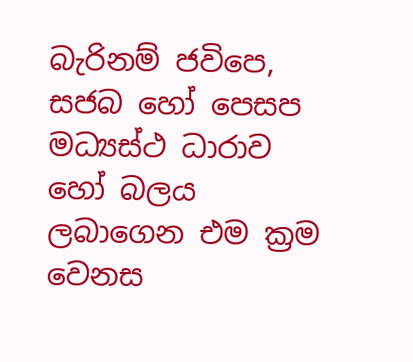බැරිනම් ජවිපෙ, සජබ හෝ පෙසප මධ්‍යස්ථ ධාරාව හෝ බලය ලබාගෙන එම ක්‍රම වෙනස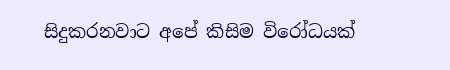සිදුකරනවාට අපේ කිසිම විරෝධයක්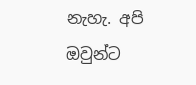නැහැ. අපි ඔවුන්ට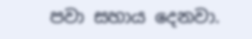පවා සහාය දෙනවා.